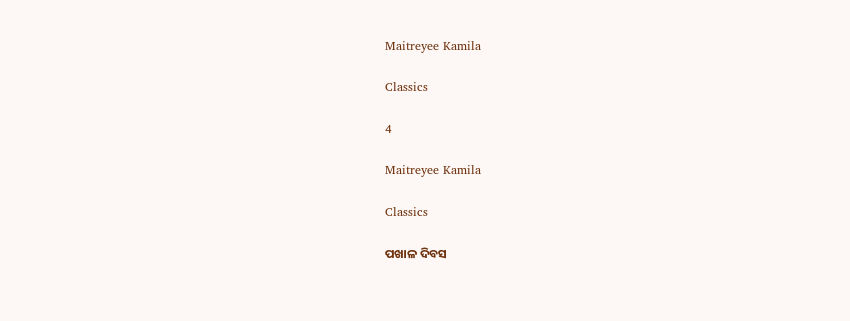Maitreyee Kamila

Classics

4

Maitreyee Kamila

Classics

ପଖାଳ ଦିବସ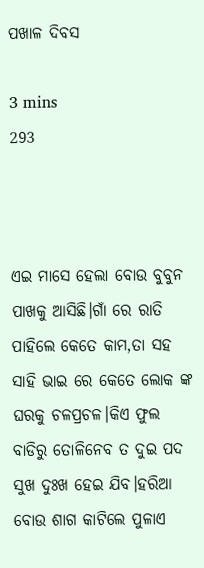ପଖାଳ ଦିବସ

3 mins
293



ଏଇ ମାସେ ହେଲା ବୋଉ ବୁବୁନ ପାଖକୁ ଆସିଛି।ଗାଁ ରେ ରାତି ପାହିଲେ କେତେ କାମ,ତା ସହ ସାହି ଭାଇ ରେ କେତେ ଲୋକ ଙ୍କ ଘରକୁ ଚଳପ୍ରଚଳ।କିଏ ଫୁଲ ବାଡିରୁ ତୋଳିନେବ ତ ଦୁଇ ପଦ ସୁଖ ଦୁଃଖ ହେଇ ଯିବ।ହରିଆ ବୋଉ ଶାଗ କାଟିଲେ ପୁଳାଏ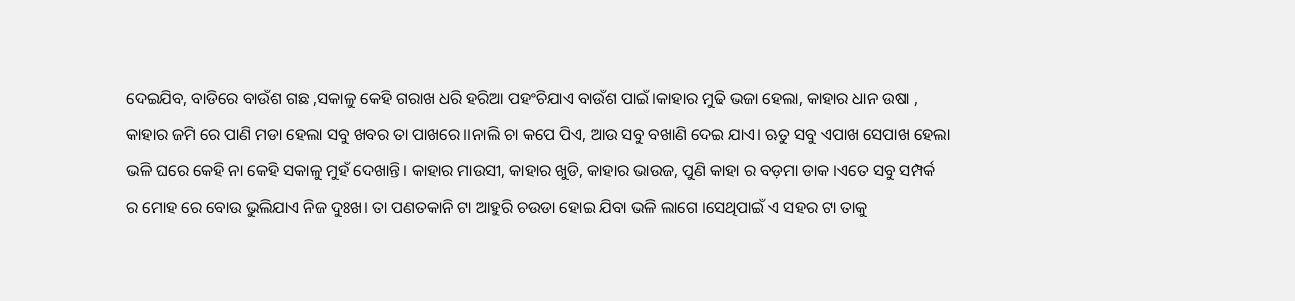ଦେଇଯିବ, ବାଡିରେ ବାଉଁଶ ଗଛ ,ସକାଳୁ କେହି ଗରାଖ ଧରି ହରିଆ ପହଂଚିଯାଏ ବାଉଁଶ ପାଇଁ।କାହାର ମୁଢି ଭଜା ହେଲା, କାହାର ଧାନ ଉଷା , କାହାର ଜମି ରେ ପାଣି ମଡା ହେଲା ସବୁ ଖବର ତା ପାଖରେ।।ନାଲି ଚା କପେ ପିଏ, ଆଉ ସବୁ ବଖାଣି ଦେଇ ଯାଏ। ଋତୁ ସବୁ ଏପାଖ ସେପାଖ ହେଲା ଭଳି ଘରେ କେହି ନା କେହି ସକାଳୁ ମୁହଁ ଦେଖାନ୍ତି। କାହାର ମାଉସୀ, କାହାର ଖୁଡି, କାହାର ଭାଉଜ, ପୁଣି କାହା ର ବଡ଼ମା ଡାକ ।ଏତେ ସବୁ ସମ୍ପର୍କ ର ମୋହ ରେ ବୋଉ ଭୁଲିଯାଏ ନିଜ ଦୁଃଖ। ତା ପଣତକାନି ଟା ଆହୁରି ଚଉଡା ହୋଇ ଯିବା ଭଳି ଲାଗେ ।ସେଥିପାଇଁ ଏ ସହର ଟା ତାକୁ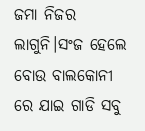ଜମା ନିଜର ଲାଗୁନି।ସଂଜ ହେଲେ ବୋଉ ବାଲକୋନୀ ରେ ଯାଇ ଗାଡି ସବୁ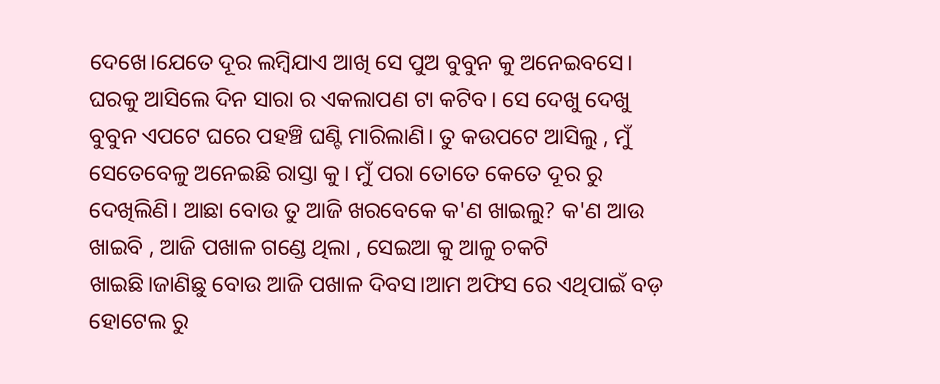ଦେଖେ।ଯେତେ ଦୂର ଲମ୍ବିଯାଏ ଆଖି ସେ ପୁଅ ବୁବୁନ କୁ ଅନେଇବସେ। ଘରକୁ ଆସିଲେ ଦିନ ସାରା ର ଏକଲାପଣ ଟା କଟିବ। ସେ ଦେଖୁ ଦେଖୁ ବୁବୁନ ଏପଟେ ଘରେ ପହଞ୍ଚି ଘଣ୍ଟି ମାରିଲାଣି। ତୁ କଉପଟେ ଆସିଲୁ , ମୁଁ ସେତେବେଳୁ ଅନେଇଛି ରାସ୍ତା କୁ। ମୁଁ ପରା ତୋତେ କେତେ ଦୂର ରୁ ଦେଖିଲିଣି। ଆଛା ବୋଉ ତୁ ଆଜି ଖରବେକେ କ'ଣ ଖାଇଲୁ? କ'ଣ ଆଉ ଖାଇବି , ଆଜି ପଖାଳ ଗଣ୍ଡେ ଥିଲା , ସେଇଆ କୁ ଆଳୁ ଚକଟି ଖାଇଛି।ଜାଣିଛୁ ବୋଉ ଆଜି ପଖାଳ ଦିବସ।ଆମ ଅଫିସ ରେ ଏଥିପାଇଁ ବଡ଼ ହୋଟେଲ ରୁ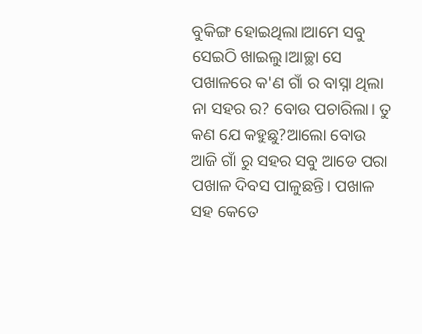ବୁକିଙ୍ଗ ହୋଇଥିଲା।ଆମେ ସବୁ ସେଇଠି ଖାଇଲୁ।ଆଚ୍ଛା ସେ ପଖାଳରେ କ'ଣ ଗାଁ ର ବାସ୍ନା ଥିଲା ନା ସହର ର? ବୋଉ ପଚାରିଲା। ତୁ କଣ ଯେ କହୁଛୁ?ଆଲୋ ବୋଉ ଆଜି ଗାଁ ରୁ ସହର ସବୁ ଆଡେ ପରା ପଖାଳ ଦିବସ ପାଳୁଛନ୍ତି। ପଖାଳ ସହ କେତେ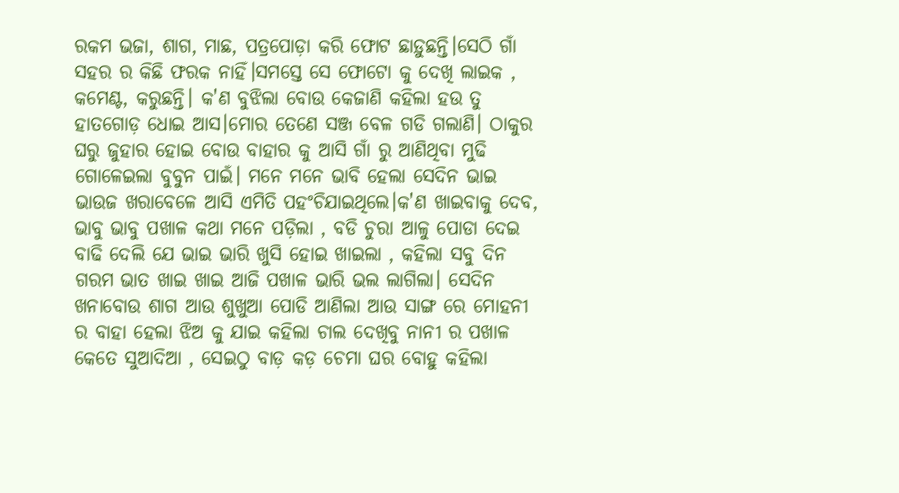ରକମ ଭଜା, ଶାଗ, ମାଛ, ପତ୍ରପୋଡ଼ା କରି ଫୋଟ ଛାଡ଼ୁଛନ୍ତି।ସେଠି ଗାଁ ସହର ର କିଛି ଫରକ ନାହିଁ।ସମସ୍ତେ ସେ ଫୋଟୋ କୁ ଦେଖି ଲାଇକ , କମେଣ୍ଟ, କରୁଛନ୍ତି। କ'ଣ ବୁଝିଲା ବୋଉ କେଜାଣି କହିଲା ହଉ ତୁ ହାତଗୋଡ଼ ଧୋଇ ଆସ।ମୋର ତେଣେ ସଞ୍ଜ ବେଳ ଗଡି ଗଲାଣି। ଠାକୁର ଘରୁ ଜୁହାର ହୋଇ ବୋଉ ବାହାର କୁ ଆସି ଗାଁ ରୁ ଆଣିଥିବା ମୁଢି ଗୋଳେଇଲା ବୁବୁନ ପାଇଁ। ମନେ ମନେ ଭାବି ହେଲା ସେଦିନ ଭାଇ ଭାଉଜ ଖରାବେଳେ ଆସି ଏମିତି ପହଂଚିଯାଇଥିଲେ।କ'ଣ ଖାଇବାକୁ ଦେବ, ଭାବୁ ଭାବୁ ପଖାଳ କଥା ମନେ ପଡ଼ିଲା , ବଡି ଚୁରା ଆଳୁ ପୋଡା ଦେଇ ବାଢି ଦେଲି ଯେ ଭାଇ ଭାରି ଖୁସି ହୋଇ ଖାଇଲା , କହିଲା ସବୁ ଦିନ ଗରମ ଭାତ ଖାଇ ଖାଇ ଆଜି ପଖାଳ ଭାରି ଭଲ ଲାଗିଲା। ସେଦିନ  ଖନାବୋଉ ଶାଗ ଆଉ ଶୁଖୁଆ ପୋଡି ଆଣିଲା ଆଉ ସାଙ୍ଗ ରେ ମୋହନୀ ର ବାହା ହେଲା ଝିଅ କୁ ଯାଇ କହିଲା ଚାଲ ଦେଖିବୁ ନାନୀ ର ପଖାଳ କେତେ ସୁଆଦିଆ , ସେଇଠୁ ବାଡ଼ କଡ଼ ଚେମା ଘର ବୋହୁ କହିଲା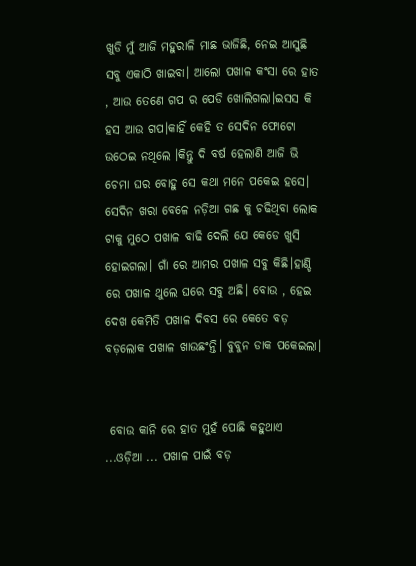ଖୁଡି ମୁଁ ଆଜି ମହୁରାଳି ମାଛ ଭାଜିଛି, ନେଇ ଆସୁଛି ସବୁ ଏକାଠି ଖାଇବା। ଆଲୋ ପଖାଳ କଂସା ରେ ହାତ , ଆଉ ତେଣେ ଗପ ର ପେଡି ଖୋଲିଗଲା।ଇସସ କି ହସ ଆଉ ଗପ।କାହିଁ କେହି ତ ସେଦିନ ଫୋଟୋ ଉଠେଇ ନଥିଲେ ।କିନ୍ତୁ ଦି ବର୍ଷ ହେଲାଣି ଆଜି ଭି ଚେମା ଘର ବୋହୁ ସେ କଥା ମନେ ପକେଇ ହସେ। ସେଦିନ ଖରା ବେଳେ ନଡ଼ିଆ ଗଛ କୁ ଚଢିଥିବା ଲୋକ ଟାକୁ ମୁଠେ ପଖାଳ ବାଢି ଦେଲି ଯେ କେଡେ ଖୁସି ହୋଇଗଲା। ଗାଁ ରେ ଆମର ପଖାଳ ସବୁ କିଛି।ହାଣ୍ଡି ରେ ପଖାଳ ଥୁଲେ ଘରେ ସବୁ ଅଛି। ବୋଉ , ହେଇ ଦେଖ କେମିତି ପଖାଳ ଦିବସ ରେ କେତେ ବଡ଼ ବଡ଼ଲୋକ ପଖାଳ ଖାଉଛଂନ୍ତି। ବୁବୁନ ଡାକ ପକେଇଲା।


 ବୋଉ କାନି ରେ ହାତ ମୁହଁ ପୋଛି କହୁଥାଏ ...ଓଡ଼ିଆ ... ପଖାଳ ପାଇଁ ବଡ଼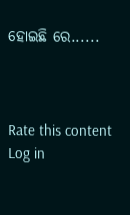ହୋଇଛି ରେ......



Rate this content
Log in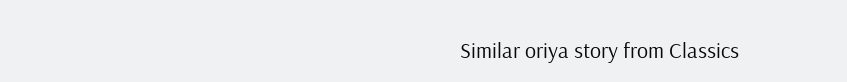Similar oriya story from Classics